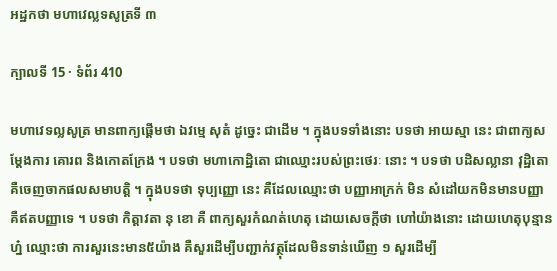អដ្ឋកថា មហាវេល្លទសូត្រទី ៣

ក្បាលទី 15 · ទំព័រ 410

មហាវេទល្លសូត្រ មានពាក្យផ្តើមថា ឯវម្មេ សុតំ ដូច្នេះ ជាដើម ។ ក្នុងបទទាំងនោះ បទថា អាយស្មា នេះ ជាពាក្យសម្តែងការ គោរព និងកោតក្រែង ។ បទថា មហាកោដ្ឋិតោ ជាឈ្មោះរបស់ព្រះថេរៈ នោះ ។ បទថា បដិសល្លានា វុដ្ឋិតោ គឺចេញចាកផលសមាបត្តិ ។ ក្នុងបទថា ទុប្បញ្ញោ នេះ គឺដែលឈ្មោះថា បញ្ញាអាក្រក់ មិន សំដៅយកមិនមានបញ្ញា គឺឥតបញ្ញាទេ ។ បទថា កិត្តាវតា នុ ខោ គឺ ពាក្យសួរកំណត់ហេតុ ដោយសេចក្តីថា ហៅយ៉ាងនោះ ដោយហេតុបុន្មានហ្ន៎ ឈ្មោះថា ការសួរនេះមាន៥យ៉ាង គឺសួរដើម្បីបញ្ជាក់វត្ថុដែលមិនទាន់ឃើញ ១ សួរដើម្បី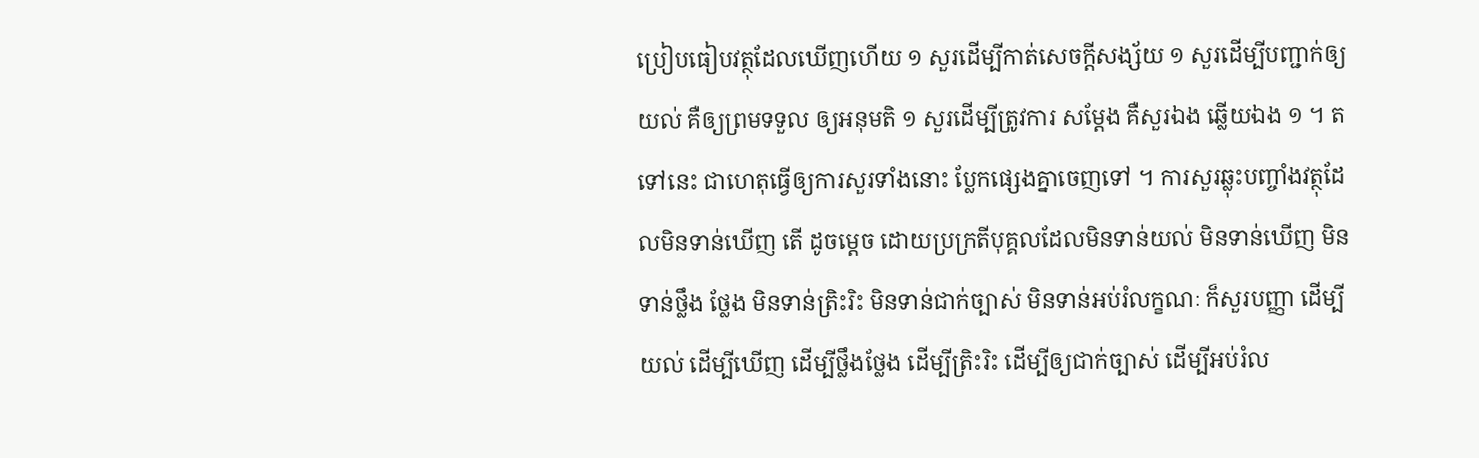ប្រៀបធៀបវត្ថុដែលឃើញហើយ ១ សួរដើម្បីកាត់សេចក្តីសង្ស័យ ១ សួរដើម្បីបញ្ជាក់ឲ្យយល់ គឺឲ្យព្រមទទួល ឲ្យអនុមតិ ១ សួរដើម្បីត្រូវការ សម្តែង គឺសួរឯង ឆ្លើយឯង ១ ។ តទៅនេះ ជាហេតុធ្វើឲ្យការសួរទាំងនោះ ប្លែកផ្សេងគ្នាចេញទៅ ។ ការសួរឆ្លុះបញ្ចាំងវត្ថុដែលមិនទាន់ឃើញ តើ ដូចម្តេច ដោយប្រក្រតីបុគ្គលដែលមិនទាន់យល់ មិនទាន់ឃើញ មិនទាន់ថ្លឹង ថ្លែង មិនទាន់ត្រិះរិះ មិនទាន់ជាក់ច្បាស់ មិនទាន់អប់រំលក្ខណៈ ក៏សួរបញ្ញា ដើម្បីយល់ ដើម្បីឃើញ ដើម្បីថ្លឹងថ្លែង ដើម្បីត្រិះរិះ ដើម្បីឲ្យជាក់ច្បាស់ ដើម្បីអប់រំល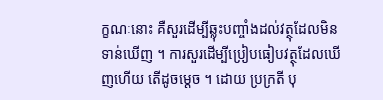ក្ខណៈនោះ គឺសួរដើម្បីឆ្លុះបញ្ចាំងដល់វត្ថុដែលមិនទាន់ឃើញ ។ ការសួរដើម្បីប្រៀបធៀបវត្ថុដែលឃើញហើយ តើដូចម្តេច ។ ដោយ ប្រក្រតី បុ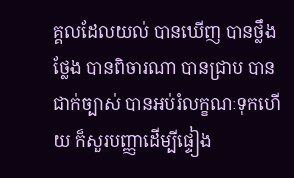គ្គលដែលយល់ បានឃើញ បានថ្លឹងថ្លែង បានពិចារណា បានជ្រាប បានជាក់ច្បាស់ បានអប់រំលក្ខណៈទុកហើយ ក៏សួរបញ្ញាដើម្បីផ្ទៀង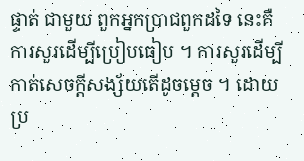ផ្ទាត់ ជាមួយ ពួកអ្នកប្រាជពួកដទៃ នេះគឺ ការសួរដើម្បីប្រៀបធៀប ។ ការសួរដើម្បីកាត់សេចក្តីសង្ស័យតើដូចម្តេច ។ ដោយប្រ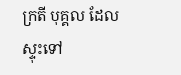ក្រតី បុគ្គល ដែលស្ទុះទៅ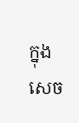ក្នុងសេច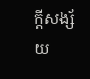ក្តីសង្ស័យ